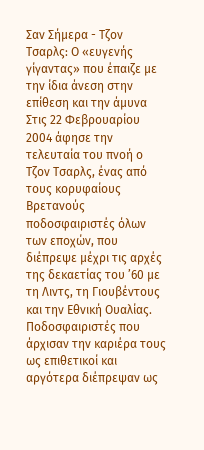Σαν Σήμερα - Τζον Τσαρλς: Ο «ευγενής γίγαντας» που έπαιζε με την ίδια άνεση στην επίθεση και την άμυνα
Στις 22 Φεβρουαρίου 2004 άφησε την τελευταία του πνοή ο Τζον Τσαρλς, ένας από τους κορυφαίους Βρετανούς ποδοσφαιριστές όλων των εποχών, που διέπρεψε μέχρι τις αρχές της δεκαετίας του ’60 με τη Λιντς, τη Γιουβέντους και την Εθνική Ουαλίας.
Ποδοσφαιριστές που άρχισαν την καριέρα τους ως επιθετικοί και αργότερα διέπρεψαν ως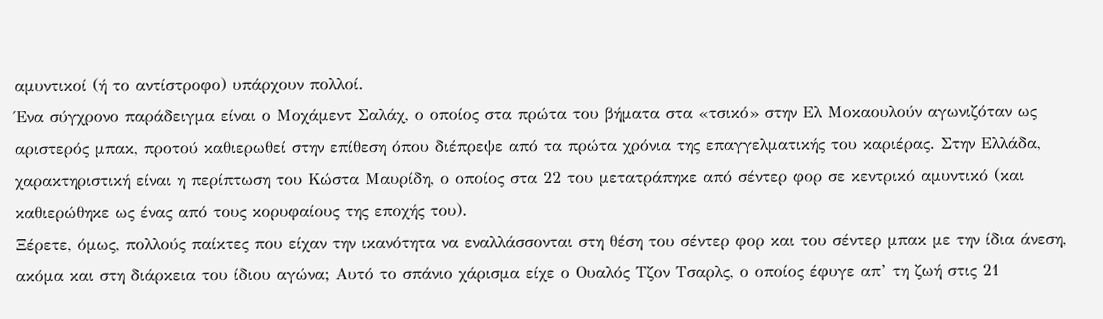αμυντικοί (ή το αντίστροφο) υπάρχουν πολλοί.
Ένα σύγχρονο παράδειγμα είναι ο Μοχάμεντ Σαλάχ, ο οποίος στα πρώτα του βήματα στα «τσικό» στην Ελ Μοκαουλούν αγωνιζόταν ως αριστερός μπακ, προτού καθιερωθεί στην επίθεση όπου διέπρεψε από τα πρώτα χρόνια της επαγγελματικής του καριέρας. Στην Ελλάδα, χαρακτηριστική είναι η περίπτωση του Κώστα Μαυρίδη, ο οποίος στα 22 του μετατράπηκε από σέντερ φορ σε κεντρικό αμυντικό (και καθιερώθηκε ως ένας από τους κορυφαίους της εποχής του).
Ξέρετε, όμως, πολλούς παίκτες που είχαν την ικανότητα να εναλλάσσονται στη θέση του σέντερ φορ και του σέντερ μπακ με την ίδια άνεση, ακόμα και στη διάρκεια του ίδιου αγώνα; Αυτό το σπάνιο χάρισμα είχε ο Ουαλός Τζον Τσαρλς, ο οποίος έφυγε απ’ τη ζωή στις 21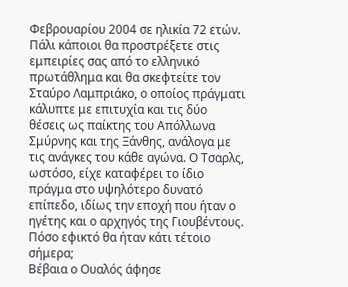Φεβρουαρίου 2004 σε ηλικία 72 ετών.
Πάλι κάποιοι θα προστρέξετε στις εμπειρίες σας από το ελληνικό πρωτάθλημα και θα σκεφτείτε τον Σταύρο Λαμπριάκο, ο οποίος πράγματι κάλυπτε με επιτυχία και τις δύο θέσεις ως παίκτης του Απόλλωνα Σμύρνης και της Ξάνθης, ανάλογα με τις ανάγκες του κάθε αγώνα. Ο Τσαρλς, ωστόσο, είχε καταφέρει το ίδιο πράγμα στο υψηλότερο δυνατό επίπεδο, ιδίως την εποχή που ήταν ο ηγέτης και ο αρχηγός της Γιουβέντους. Πόσο εφικτό θα ήταν κάτι τέτοιο σήμερα;
Βέβαια ο Ουαλός άφησε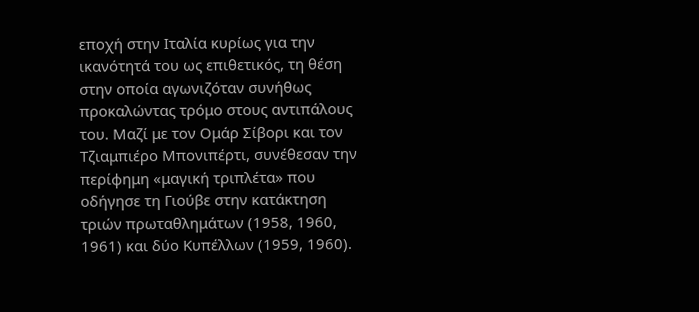εποχή στην Ιταλία κυρίως για την ικανότητά του ως επιθετικός, τη θέση στην οποία αγωνιζόταν συνήθως προκαλώντας τρόμο στους αντιπάλους του. Μαζί με τον Ομάρ Σίβορι και τον Τζιαμπιέρο Μπονιπέρτι, συνέθεσαν την περίφημη «μαγική τριπλέτα» που οδήγησε τη Γιούβε στην κατάκτηση τριών πρωταθλημάτων (1958, 1960, 1961) και δύο Κυπέλλων (1959, 1960).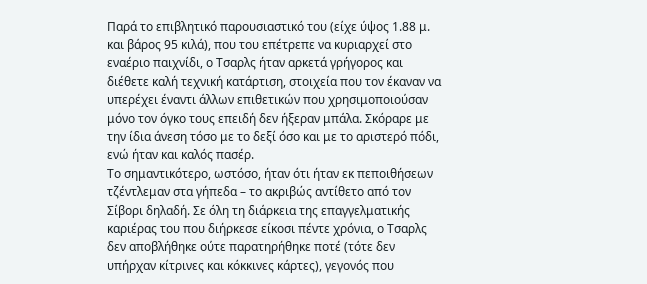Παρά το επιβλητικό παρουσιαστικό του (είχε ύψος 1.88 μ. και βάρος 95 κιλά), που του επέτρεπε να κυριαρχεί στο εναέριο παιχνίδι, ο Τσαρλς ήταν αρκετά γρήγορος και διέθετε καλή τεχνική κατάρτιση, στοιχεία που τον έκαναν να υπερέχει έναντι άλλων επιθετικών που χρησιμοποιούσαν μόνο τον όγκο τους επειδή δεν ήξεραν μπάλα. Σκόραρε με την ίδια άνεση τόσο με το δεξί όσο και με το αριστερό πόδι, ενώ ήταν και καλός πασέρ.
Το σημαντικότερο, ωστόσο, ήταν ότι ήταν εκ πεποιθήσεων τζέντλεμαν στα γήπεδα – το ακριβώς αντίθετο από τον Σίβορι δηλαδή. Σε όλη τη διάρκεια της επαγγελματικής καριέρας του που διήρκεσε είκοσι πέντε χρόνια, ο Τσαρλς δεν αποβλήθηκε ούτε παρατηρήθηκε ποτέ (τότε δεν υπήρχαν κίτρινες και κόκκινες κάρτες), γεγονός που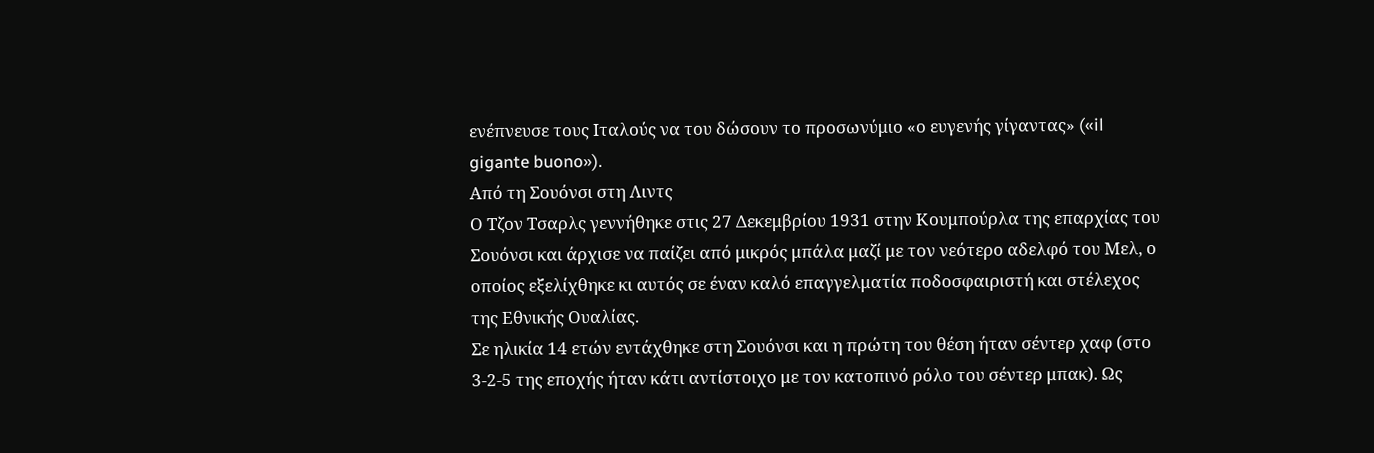ενέπνευσε τους Ιταλούς να του δώσουν το προσωνύμιο «ο ευγενής γίγαντας» («il gigante buono»).
Από τη Σουόνσι στη Λιντς
Ο Τζον Τσαρλς γεννήθηκε στις 27 Δεκεμβρίου 1931 στην Κουμπούρλα της επαρχίας του Σουόνσι και άρχισε να παίζει από μικρός μπάλα μαζί με τον νεότερο αδελφό του Μελ, ο οποίος εξελίχθηκε κι αυτός σε έναν καλό επαγγελματία ποδοσφαιριστή και στέλεχος της Εθνικής Ουαλίας.
Σε ηλικία 14 ετών εντάχθηκε στη Σουόνσι και η πρώτη του θέση ήταν σέντερ χαφ (στο 3-2-5 της εποχής ήταν κάτι αντίστοιχο με τον κατοπινό ρόλο του σέντερ μπακ). Ως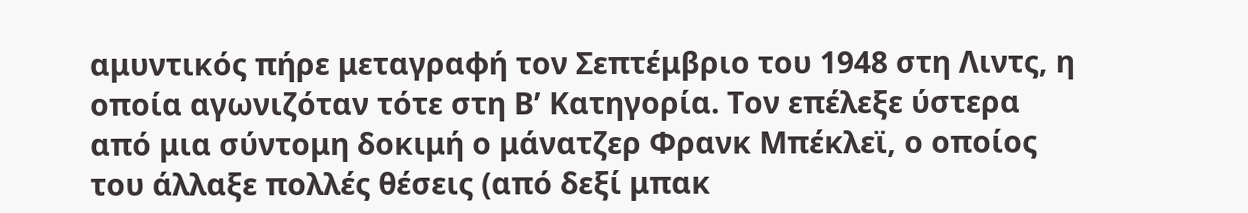αμυντικός πήρε μεταγραφή τον Σεπτέμβριο του 1948 στη Λιντς, η οποία αγωνιζόταν τότε στη Β’ Κατηγορία. Τον επέλεξε ύστερα από μια σύντομη δοκιμή ο μάνατζερ Φρανκ Μπέκλεϊ, ο οποίος του άλλαξε πολλές θέσεις (από δεξί μπακ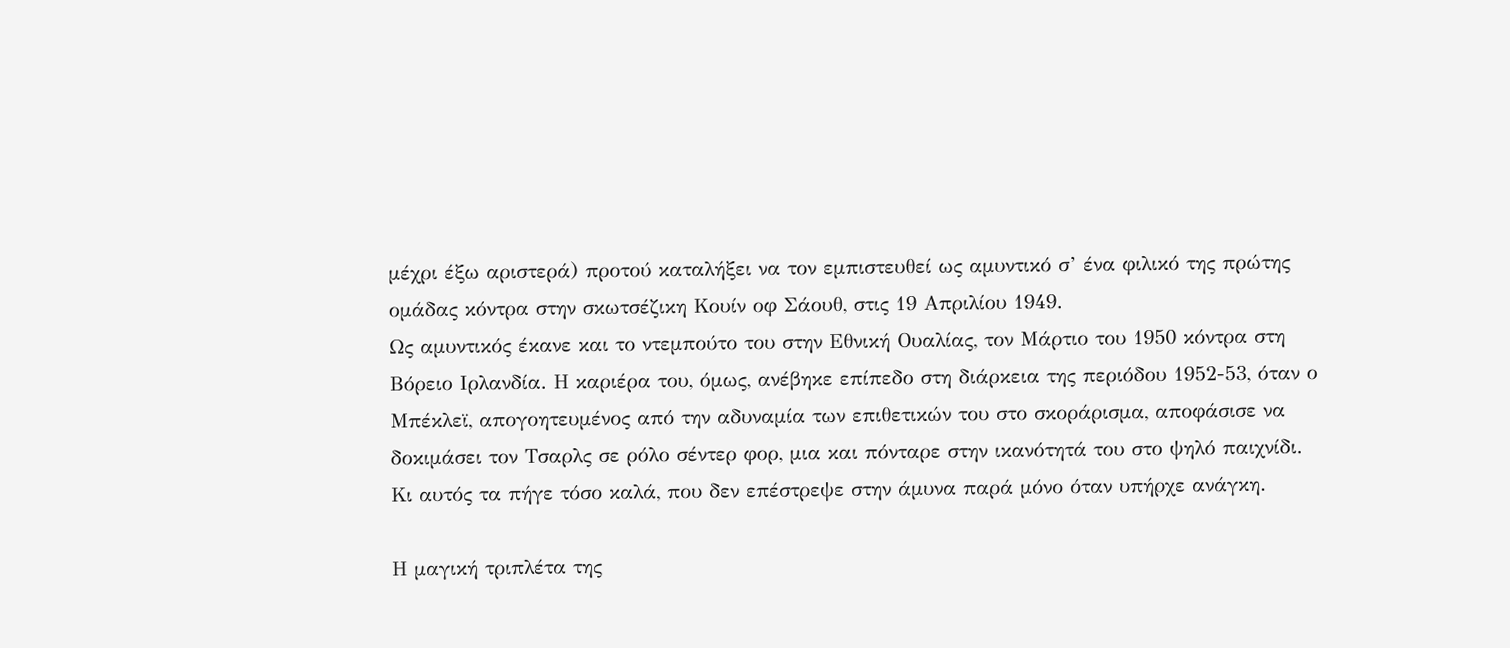μέχρι έξω αριστερά) προτού καταλήξει να τον εμπιστευθεί ως αμυντικό σ’ ένα φιλικό της πρώτης ομάδας κόντρα στην σκωτσέζικη Κουίν οφ Σάουθ, στις 19 Απριλίου 1949.
Ως αμυντικός έκανε και το ντεμπούτο του στην Εθνική Ουαλίας, τον Μάρτιο του 1950 κόντρα στη Βόρειο Ιρλανδία. Η καριέρα του, όμως, ανέβηκε επίπεδο στη διάρκεια της περιόδου 1952-53, όταν ο Μπέκλεϊ, απογοητευμένος από την αδυναμία των επιθετικών του στο σκοράρισμα, αποφάσισε να δοκιμάσει τον Τσαρλς σε ρόλο σέντερ φορ, μια και πόνταρε στην ικανότητά του στο ψηλό παιχνίδι. Κι αυτός τα πήγε τόσο καλά, που δεν επέστρεψε στην άμυνα παρά μόνο όταν υπήρχε ανάγκη.

Η μαγική τριπλέτα της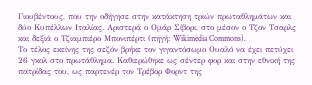Γιουβέντους, που την οδήγησε στην κατάκτηση τριών πρωταθλημάτων και δύο Κυπέλλων Ιταλίας. Αριστερά ο Ομάρ Σίβορι, στο μέσον ο Τζον Τσαρλς και δεξιά ο Τζιαμπιέρο Μπονιπέρτι (πηγή: Wikimedia Commons).
Το τέλος εκείνης της σεζόν βρήκε τον γιγαντόσωμο Ουαλό να έχει πετύχει 26 γκολ στο πρωτάθλημα. Καθιερώθηκε ως σέντερ φορ και στην εθνική της πατρίδας του, ως παρτενέρ τον Τρέβορ Φορντ της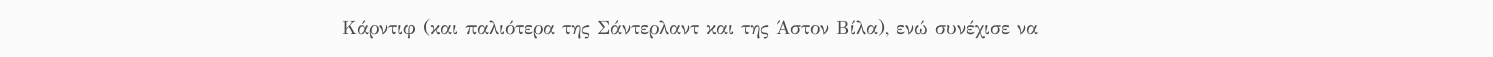Κάρντιφ (και παλιότερα της Σάντερλαντ και της Άστον Βίλα), ενώ συνέχισε να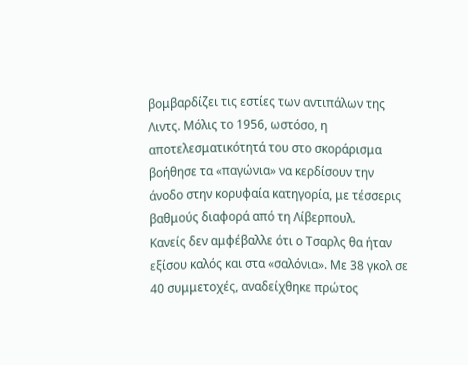βομβαρδίζει τις εστίες των αντιπάλων της Λιντς. Μόλις το 1956, ωστόσο, η αποτελεσματικότητά του στο σκοράρισμα βοήθησε τα «παγώνια» να κερδίσουν την άνοδο στην κορυφαία κατηγορία, με τέσσερις βαθμούς διαφορά από τη Λίβερπουλ.
Κανείς δεν αμφέβαλλε ότι ο Τσαρλς θα ήταν εξίσου καλός και στα «σαλόνια». Με 38 γκολ σε 40 συμμετοχές, αναδείχθηκε πρώτος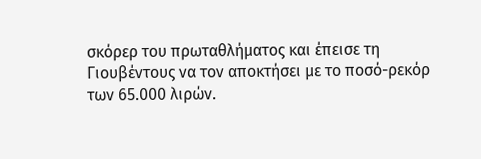σκόρερ του πρωταθλήματος και έπεισε τη Γιουβέντους να τον αποκτήσει με το ποσό-ρεκόρ των 65.000 λιρών.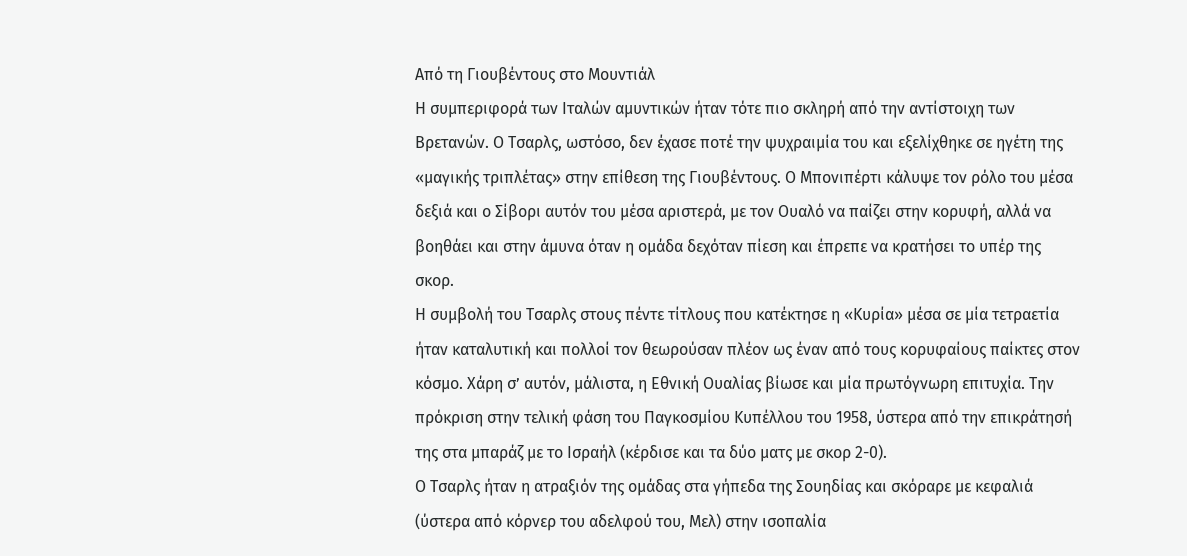Από τη Γιουβέντους στο Μουντιάλ
Η συμπεριφορά των Ιταλών αμυντικών ήταν τότε πιο σκληρή από την αντίστοιχη των Βρετανών. Ο Τσαρλς, ωστόσο, δεν έχασε ποτέ την ψυχραιμία του και εξελίχθηκε σε ηγέτη της «μαγικής τριπλέτας» στην επίθεση της Γιουβέντους. Ο Μπονιπέρτι κάλυψε τον ρόλο του μέσα δεξιά και ο Σίβορι αυτόν του μέσα αριστερά, με τον Ουαλό να παίζει στην κορυφή, αλλά να βοηθάει και στην άμυνα όταν η ομάδα δεχόταν πίεση και έπρεπε να κρατήσει το υπέρ της σκορ.
Η συμβολή του Τσαρλς στους πέντε τίτλους που κατέκτησε η «Κυρία» μέσα σε μία τετραετία ήταν καταλυτική και πολλοί τον θεωρούσαν πλέον ως έναν από τους κορυφαίους παίκτες στον κόσμο. Χάρη σ’ αυτόν, μάλιστα, η Εθνική Ουαλίας βίωσε και μία πρωτόγνωρη επιτυχία. Την πρόκριση στην τελική φάση του Παγκοσμίου Κυπέλλου του 1958, ύστερα από την επικράτησή της στα μπαράζ με το Ισραήλ (κέρδισε και τα δύο ματς με σκορ 2-0).
Ο Τσαρλς ήταν η ατραξιόν της ομάδας στα γήπεδα της Σουηδίας και σκόραρε με κεφαλιά (ύστερα από κόρνερ του αδελφού του, Μελ) στην ισοπαλία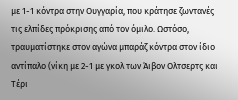με 1-1 κόντρα στην Ουγγαρία, που κράτησε ζωντανές τις ελπίδες πρόκρισης από τον όμιλο. Ωστόσο, τραυματίστηκε στον αγώνα μπαράζ κόντρα στον ίδιο αντίπαλο (νίκη με 2-1 με γκολ των Άιβον Ολτσερτς και Τέρι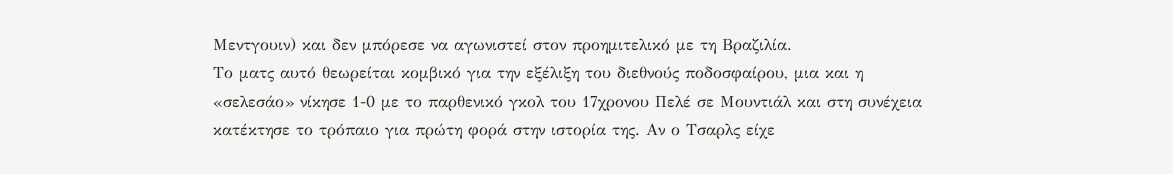Μεντγουιν) και δεν μπόρεσε να αγωνιστεί στον προημιτελικό με τη Βραζιλία.
Το ματς αυτό θεωρείται κομβικό για την εξέλιξη του διεθνούς ποδοσφαίρου, μια και η «σελεσάο» νίκησε 1-0 με το παρθενικό γκολ του 17χρονου Πελέ σε Μουντιάλ και στη συνέχεια κατέκτησε το τρόπαιο για πρώτη φορά στην ιστορία της. Αν ο Τσαρλς είχε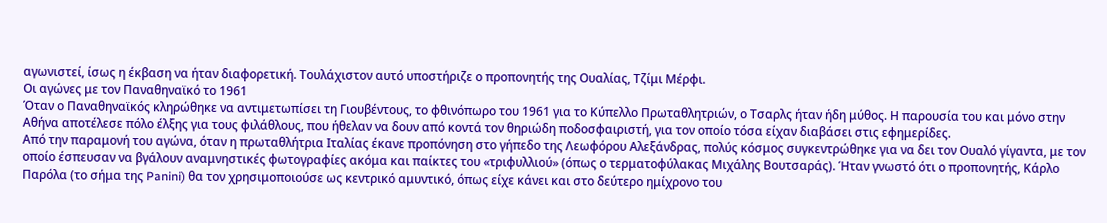αγωνιστεί, ίσως η έκβαση να ήταν διαφορετική. Τουλάχιστον αυτό υποστήριζε ο προπονητής της Ουαλίας, Τζίμι Μέρφι.
Οι αγώνες με τον Παναθηναϊκό το 1961
Όταν ο Παναθηναϊκός κληρώθηκε να αντιμετωπίσει τη Γιουβέντους, το φθινόπωρο του 1961 για το Κύπελλο Πρωταθλητριών, ο Τσαρλς ήταν ήδη μύθος. Η παρουσία του και μόνο στην Αθήνα αποτέλεσε πόλο έλξης για τους φιλάθλους, που ήθελαν να δουν από κοντά τον θηριώδη ποδοσφαιριστή, για τον οποίο τόσα είχαν διαβάσει στις εφημερίδες.
Από την παραμονή του αγώνα, όταν η πρωταθλήτρια Ιταλίας έκανε προπόνηση στο γήπεδο της Λεωφόρου Αλεξάνδρας, πολύς κόσμος συγκεντρώθηκε για να δει τον Ουαλό γίγαντα, με τον οποίο έσπευσαν να βγάλουν αναμνηστικές φωτογραφίες ακόμα και παίκτες του «τριφυλλιού» (όπως ο τερματοφύλακας Μιχάλης Βουτσαράς). Ήταν γνωστό ότι ο προπονητής, Κάρλο Παρόλα (το σήμα της Panini) θα τον χρησιμοποιούσε ως κεντρικό αμυντικό, όπως είχε κάνει και στο δεύτερο ημίχρονο του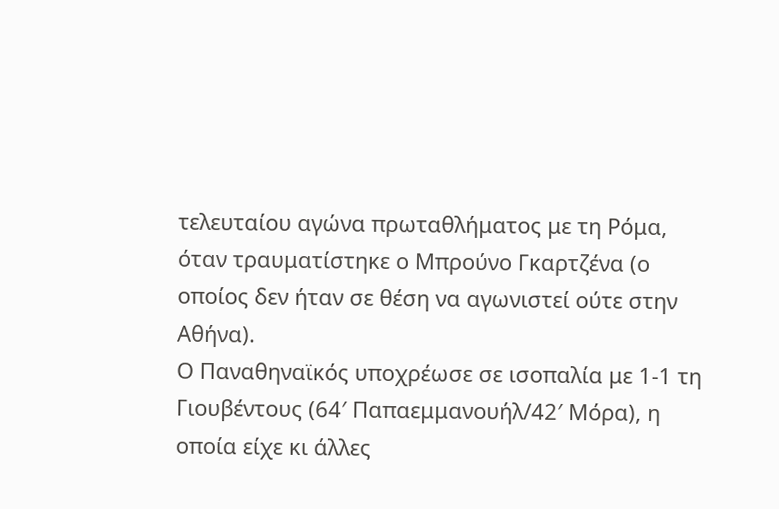τελευταίου αγώνα πρωταθλήματος με τη Ρόμα, όταν τραυματίστηκε ο Μπρούνο Γκαρτζένα (ο οποίος δεν ήταν σε θέση να αγωνιστεί ούτε στην Αθήνα).
Ο Παναθηναϊκός υποχρέωσε σε ισοπαλία με 1-1 τη Γιουβέντους (64′ Παπαεμμανουήλ/42′ Μόρα), η οποία είχε κι άλλες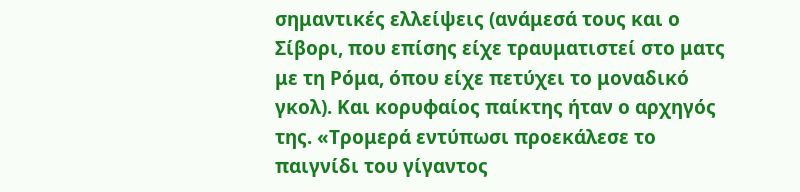σημαντικές ελλείψεις (ανάμεσά τους και ο Σίβορι, που επίσης είχε τραυματιστεί στο ματς με τη Ρόμα, όπου είχε πετύχει το μοναδικό γκολ). Και κορυφαίος παίκτης ήταν ο αρχηγός της. «Τρομερά εντύπωσι προεκάλεσε το παιγνίδι του γίγαντος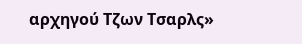αρχηγού Τζων Τσαρλς»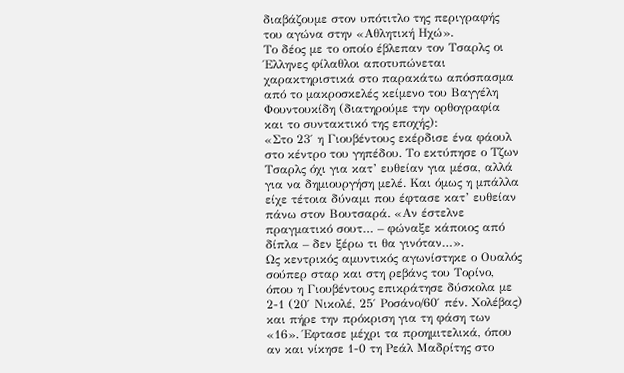διαβάζουμε στον υπότιτλο της περιγραφής του αγώνα στην «Αθλητική Ηχώ».
Το δέος με το οποίο έβλεπαν τον Τσαρλς οι Έλληνες φίλαθλοι αποτυπώνεται χαρακτηριστικά στο παρακάτω απόσπασμα από το μακροσκελές κείμενο του Βαγγέλη Φουντουκίδη (διατηρούμε την ορθογραφία και το συντακτικό της εποχής):
«Στο 23′ η Γιουβέντους εκέρδισε ένα φάουλ στο κέντρο του γηπέδου. Το εκτύπησε ο Τζων Τσαρλς όχι για κατ’ ευθείαν για μέσα, αλλά για να δημιουργήση μελέ. Και όμως η μπάλλα είχε τέτοια δύναμι που έφτασε κατ’ ευθείαν πάνω στον Βουτσαρά. «Αν έστελνε πραγματικό σουτ… – φώναξε κάποιος από δίπλα – δεν ξέρω τι θα γινόταν…».
Ως κεντρικός αμυντικός αγωνίστηκε ο Ουαλός σούπερ σταρ και στη ρεβάνς του Τορίνο, όπου η Γιουβέντους επικράτησε δύσκολα με 2-1 (20′ Νικολέ, 25′ Ροσάνο/60′ πέν. Χολέβας) και πήρε την πρόκριση για τη φάση των «16». Έφτασε μέχρι τα προημιτελικά, όπου αν και νίκησε 1-0 τη Ρεάλ Μαδρίτης στο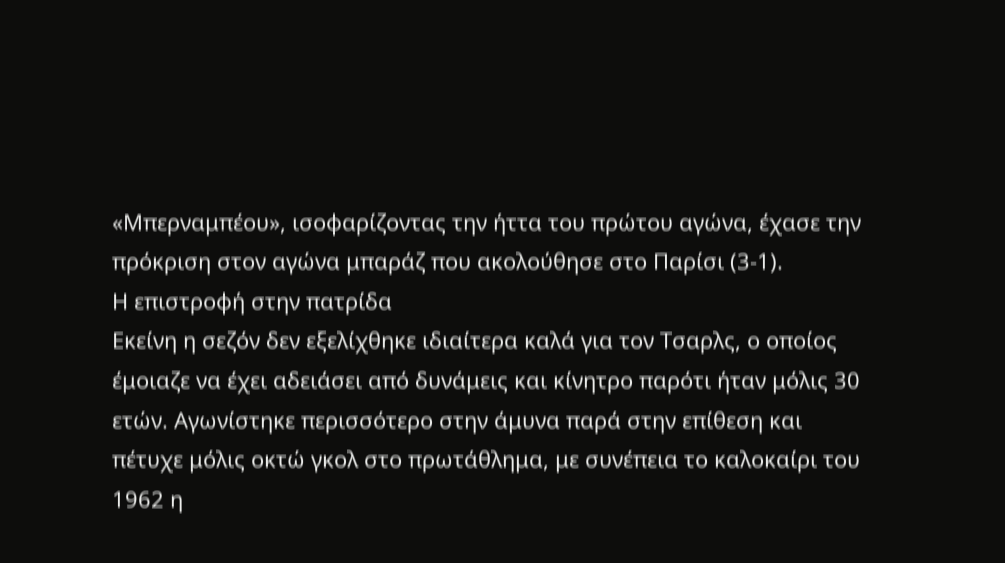«Μπερναμπέου», ισοφαρίζοντας την ήττα του πρώτου αγώνα, έχασε την πρόκριση στον αγώνα μπαράζ που ακολούθησε στο Παρίσι (3-1).
Η επιστροφή στην πατρίδα
Εκείνη η σεζόν δεν εξελίχθηκε ιδιαίτερα καλά για τον Τσαρλς, ο οποίος έμοιαζε να έχει αδειάσει από δυνάμεις και κίνητρο παρότι ήταν μόλις 30 ετών. Αγωνίστηκε περισσότερο στην άμυνα παρά στην επίθεση και πέτυχε μόλις οκτώ γκολ στο πρωτάθλημα, με συνέπεια το καλοκαίρι του 1962 η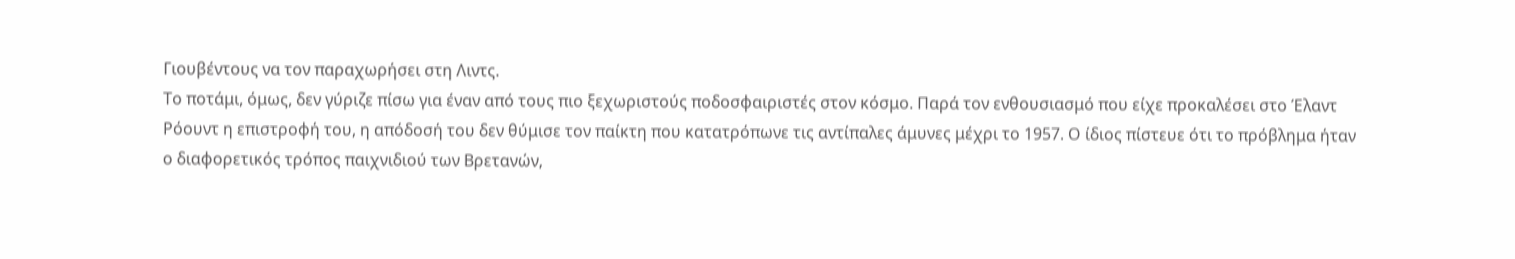Γιουβέντους να τον παραχωρήσει στη Λιντς.
Το ποτάμι, όμως, δεν γύριζε πίσω για έναν από τους πιο ξεχωριστούς ποδοσφαιριστές στον κόσμο. Παρά τον ενθουσιασμό που είχε προκαλέσει στο Έλαντ Ρόουντ η επιστροφή του, η απόδοσή του δεν θύμισε τον παίκτη που κατατρόπωνε τις αντίπαλες άμυνες μέχρι το 1957. Ο ίδιος πίστευε ότι το πρόβλημα ήταν ο διαφορετικός τρόπος παιχνιδιού των Βρετανών,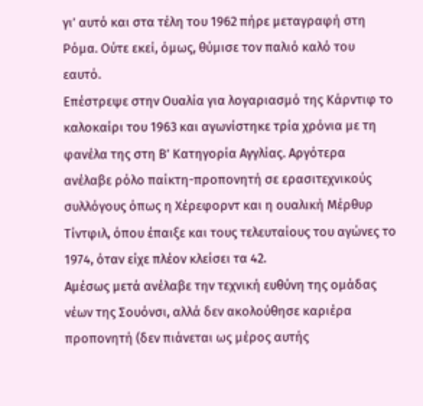γι’ αυτό και στα τέλη του 1962 πήρε μεταγραφή στη Ρόμα. Ούτε εκεί, όμως, θύμισε τον παλιό καλό του εαυτό.
Επέστρεψε στην Ουαλία για λογαριασμό της Κάρντιφ το καλοκαίρι του 1963 και αγωνίστηκε τρία χρόνια με τη φανέλα της στη Β’ Κατηγορία Αγγλίας. Αργότερα ανέλαβε ρόλο παίκτη-προπονητή σε ερασιτεχνικούς συλλόγους όπως η Χέρεφορντ και η ουαλική Μέρθυρ Τίντφιλ, όπου έπαιξε και τους τελευταίους του αγώνες το 1974, όταν είχε πλέον κλείσει τα 42.
Αμέσως μετά ανέλαβε την τεχνική ευθύνη της ομάδας νέων της Σουόνσι, αλλά δεν ακολούθησε καριέρα προπονητή (δεν πιάνεται ως μέρος αυτής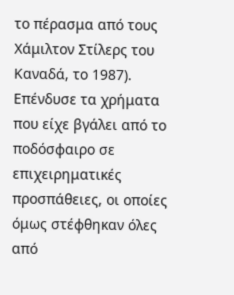το πέρασμα από τους Χάμιλτον Στίλερς του Καναδά, το 1987). Επένδυσε τα χρήματα που είχε βγάλει από το ποδόσφαιρο σε επιχειρηματικές προσπάθειες, οι οποίες όμως στέφθηκαν όλες από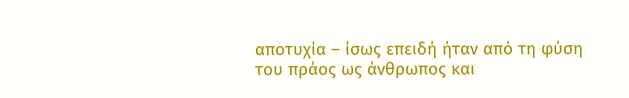αποτυχία – ίσως επειδή ήταν από τη φύση του πράος ως άνθρωπος και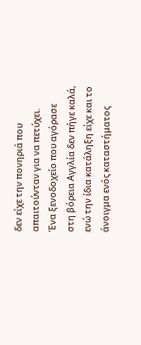δεν είχε την πονηριά που απαιτούνταν για να πετύχει.
Ένα ξενοδοχείο που αγόρασε στη βόρεια Αγγλία δεν πήγε καλά, ενώ την ίδια κατάληξη είχε και το άνοιγμα ενός καταστήματος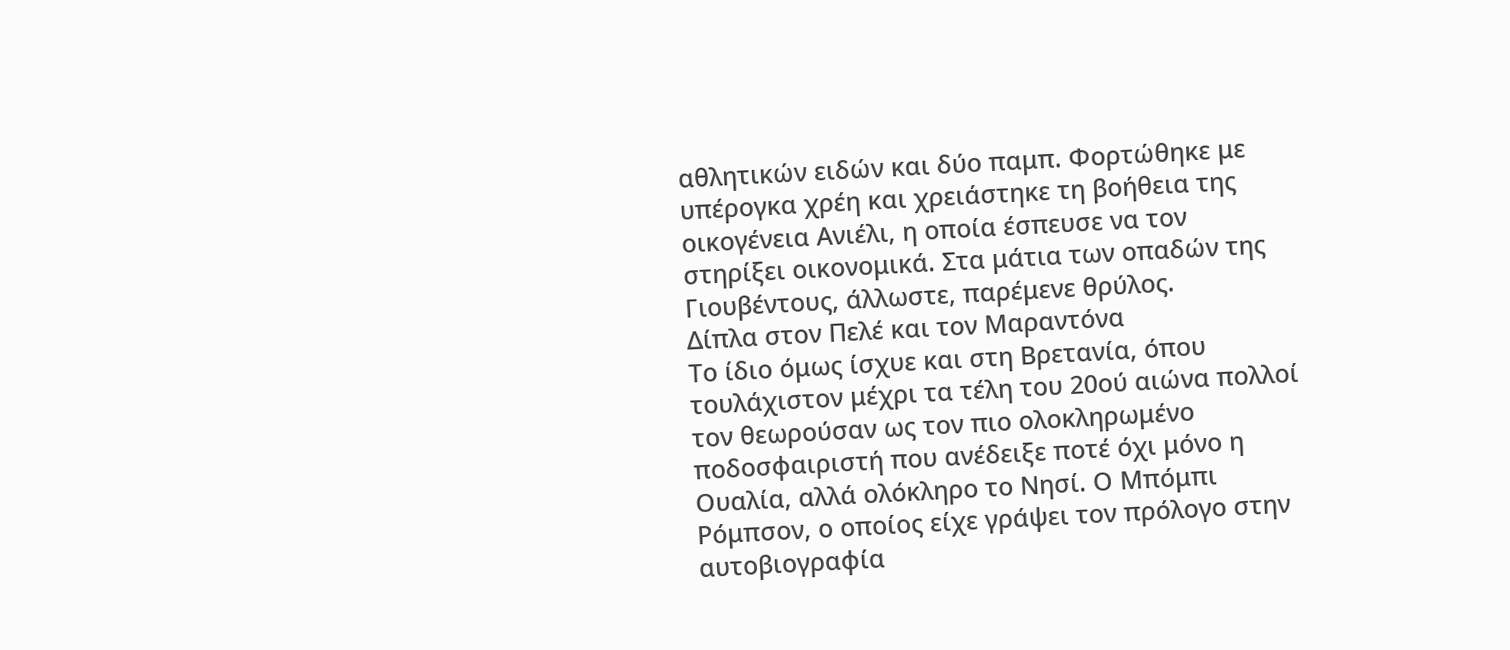αθλητικών ειδών και δύο παμπ. Φορτώθηκε με υπέρογκα χρέη και χρειάστηκε τη βοήθεια της οικογένεια Ανιέλι, η οποία έσπευσε να τον στηρίξει οικονομικά. Στα μάτια των οπαδών της Γιουβέντους, άλλωστε, παρέμενε θρύλος.
Δίπλα στον Πελέ και τον Μαραντόνα
Το ίδιο όμως ίσχυε και στη Βρετανία, όπου τουλάχιστον μέχρι τα τέλη του 20ού αιώνα πολλοί τον θεωρούσαν ως τον πιο ολοκληρωμένο ποδοσφαιριστή που ανέδειξε ποτέ όχι μόνο η Ουαλία, αλλά ολόκληρο το Νησί. Ο Μπόμπι Ρόμπσον, ο οποίος είχε γράψει τον πρόλογο στην αυτοβιογραφία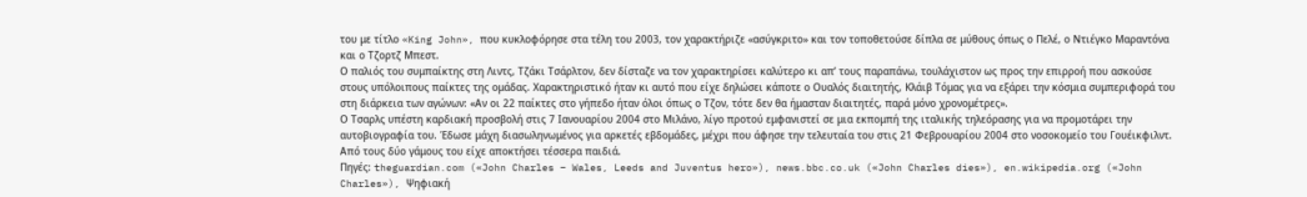του με τίτλο «King John», που κυκλοφόρησε στα τέλη του 2003, τον χαρακτήριζε «ασύγκριτο» και τον τοποθετούσε δίπλα σε μύθους όπως ο Πελέ, ο Ντιέγκο Μαραντόνα και ο Τζορτζ Μπεστ.
Ο παλιός του συμπαίκτης στη Λιντς, Τζάκι Τσάρλτον, δεν δίσταζε να τον χαρακτηρίσει καλύτερο κι απ’ τους παραπάνω, τουλάχιστον ως προς την επιρροή που ασκούσε στους υπόλοιπους παίκτες της ομάδας. Χαρακτηριστικό ήταν κι αυτό που είχε δηλώσει κάποτε ο Ουαλός διαιτητής, Κλάιβ Τόμας για να εξάρει την κόσμια συμπεριφορά του στη διάρκεια των αγώνων: «Αν οι 22 παίκτες στο γήπεδο ήταν όλοι όπως ο Τζον, τότε δεν θα ήμασταν διαιτητές, παρά μόνο χρονομέτρες».
Ο Τσαρλς υπέστη καρδιακή προσβολή στις 7 Ιανουαρίου 2004 στο Μιλάνο, λίγο προτού εμφανιστεί σε μια εκπομπή της ιταλικής τηλεόρασης για να προμοτάρει την αυτοβιογραφία του. Έδωσε μάχη διασωληνωμένος για αρκετές εβδομάδες, μέχρι που άφησε την τελευταία του στις 21 Φεβρουαρίου 2004 στο νοσοκομείο του Γουέικφιλντ. Από τους δύο γάμους του είχε αποκτήσει τέσσερα παιδιά.
Πηγές: theguardian.com («John Charles – Wales, Leeds and Juventus hero»), news.bbc.co.uk («John Charles dies»), en.wikipedia.org («John Charles»), Ψηφιακή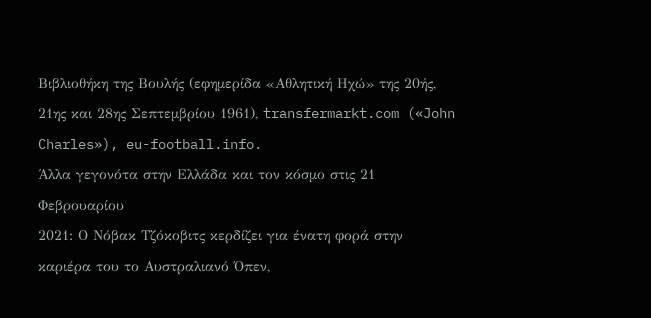Βιβλιοθήκη της Βουλής (εφημερίδα «Αθλητική Ηχώ» της 20ής, 21ης και 28ης Σεπτεμβρίου 1961), transfermarkt.com («John Charles»), eu-football.info.
Άλλα γεγονότα στην Ελλάδα και τον κόσμο στις 21 Φεβρουαρίου
2021: Ο Νόβακ Τζόκοβιτς κερδίζει για ένατη φορά στην καριέρα του το Αυστραλιανό Όπεν,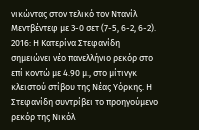νικώντας στον τελικό τον Ντανίλ Μεντβέντεφ με 3-0 σετ (7-5, 6-2, 6-2).
2016: Η Κατερίνα Στεφανίδη σημειώνει νέο πανελλήνιο ρεκόρ στο επί κοντώ με 4.90 μ., στο μίτινγκ κλειστού στίβου της Νέας Υόρκης. Η Στεφανίδη συντρίβει το προηγούμενο ρεκόρ της Νικόλ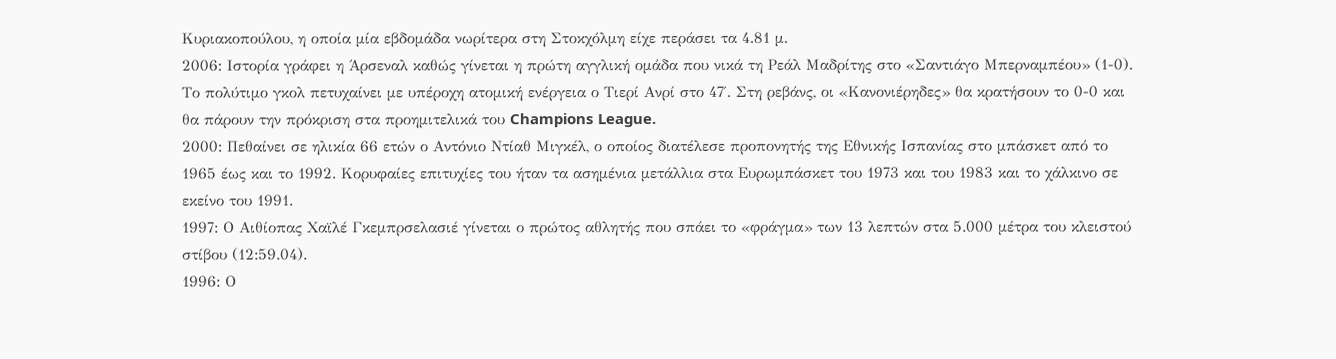Κυριακοπούλου, η οποία μία εβδομάδα νωρίτερα στη Στοκχόλμη είχε περάσει τα 4.81 μ.
2006: Ιστορία γράφει η Άρσεναλ καθώς γίνεται η πρώτη αγγλική ομάδα που νικά τη Ρεάλ Μαδρίτης στο «Σαντιάγο Μπερναμπέου» (1-0). Το πολύτιμο γκολ πετυχαίνει με υπέροχη ατομική ενέργεια ο Τιερί Ανρί στο 47′. Στη ρεβάνς, οι «Κανονιέρηδες» θα κρατήσουν το 0-0 και θα πάρουν την πρόκριση στα προημιτελικά του Champions League.
2000: Πεθαίνει σε ηλικία 66 ετών ο Αντόνιο Ντίαθ Μιγκέλ, ο οποίος διατέλεσε προπονητής της Εθνικής Ισπανίας στο μπάσκετ από το 1965 έως και το 1992. Κορυφαίες επιτυχίες του ήταν τα ασημένια μετάλλια στα Ευρωμπάσκετ του 1973 και του 1983 και το χάλκινο σε εκείνο του 1991.
1997: Ο Αιθίοπας Χαϊλέ Γκεμπρσελασιέ γίνεται ο πρώτος αθλητής που σπάει το «φράγμα» των 13 λεπτών στα 5.000 μέτρα του κλειστού στίβου (12:59.04).
1996: Ο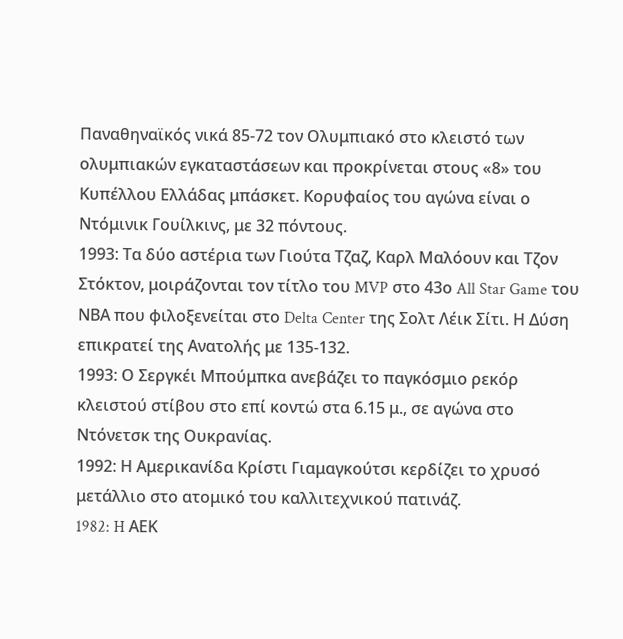Παναθηναϊκός νικά 85-72 τον Ολυμπιακό στο κλειστό των ολυμπιακών εγκαταστάσεων και προκρίνεται στους «8» του Κυπέλλου Ελλάδας μπάσκετ. Κορυφαίος του αγώνα είναι ο Ντόμινικ Γουίλκινς, με 32 πόντους.
1993: Τα δύο αστέρια των Γιούτα Τζαζ, Καρλ Μαλόουν και Τζον Στόκτον, μοιράζονται τον τίτλο του MVP στο 43ο All Star Game του ΝΒΑ που φιλοξενείται στο Delta Center της Σολτ Λέικ Σίτι. Η Δύση επικρατεί της Ανατολής με 135-132.
1993: Ο Σεργκέι Μπούμπκα ανεβάζει το παγκόσμιο ρεκόρ κλειστού στίβου στο επί κοντώ στα 6.15 μ., σε αγώνα στο Ντόνετσκ της Ουκρανίας.
1992: Η Αμερικανίδα Κρίστι Γιαμαγκούτσι κερδίζει το χρυσό μετάλλιο στο ατομικό του καλλιτεχνικού πατινάζ.
1982: H ΑΕΚ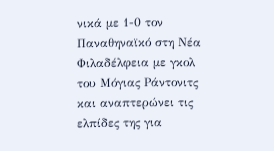νικά με 1-0 τον Παναθηναϊκό στη Νέα Φιλαδέλφεια με γκολ του Μόγιας Ράντονιτς και αναπτερώνει τις ελπίδες της για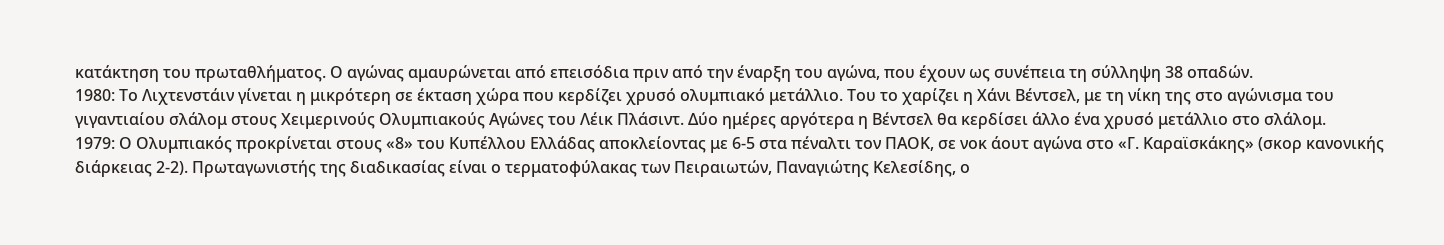κατάκτηση του πρωταθλήματος. Ο αγώνας αμαυρώνεται από επεισόδια πριν από την έναρξη του αγώνα, που έχουν ως συνέπεια τη σύλληψη 38 οπαδών.
1980: Το Λιχτενστάιν γίνεται η μικρότερη σε έκταση χώρα που κερδίζει χρυσό ολυμπιακό μετάλλιο. Του το χαρίζει η Χάνι Βέντσελ, με τη νίκη της στο αγώνισμα του γιγαντιαίου σλάλομ στους Χειμερινούς Ολυμπιακούς Αγώνες του Λέικ Πλάσιντ. Δύο ημέρες αργότερα η Βέντσελ θα κερδίσει άλλο ένα χρυσό μετάλλιο στο σλάλομ.
1979: Ο Ολυμπιακός προκρίνεται στους «8» του Κυπέλλου Ελλάδας αποκλείοντας με 6-5 στα πέναλτι τον ΠΑΟΚ, σε νοκ άουτ αγώνα στο «Γ. Καραϊσκάκης» (σκορ κανονικής διάρκειας 2-2). Πρωταγωνιστής της διαδικασίας είναι ο τερματοφύλακας των Πειραιωτών, Παναγιώτης Κελεσίδης, ο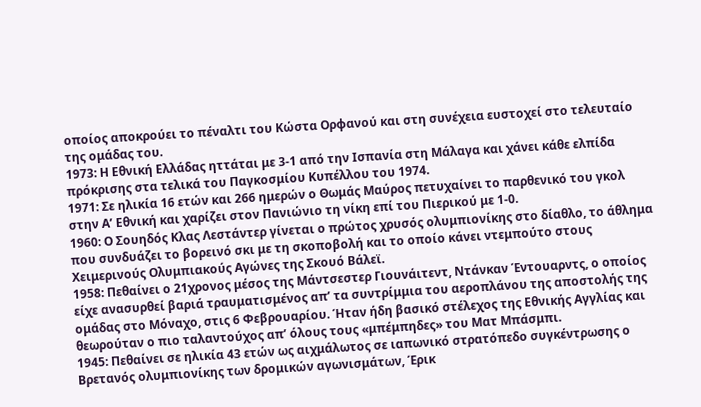οποίος αποκρούει το πέναλτι του Κώστα Ορφανού και στη συνέχεια ευστοχεί στο τελευταίο της ομάδας του.
1973: Η Εθνική Ελλάδας ηττάται με 3-1 από την Ισπανία στη Μάλαγα και χάνει κάθε ελπίδα πρόκρισης στα τελικά του Παγκοσμίου Κυπέλλου του 1974.
1971: Σε ηλικία 16 ετών και 266 ημερών ο Θωμάς Μαύρος πετυχαίνει το παρθενικό του γκολ στην Α’ Εθνική και χαρίζει στον Πανιώνιο τη νίκη επί του Πιερικού με 1-0.
1960: Ο Σουηδός Κλας Λεστάντερ γίνεται ο πρώτος χρυσός ολυμπιονίκης στο δίαθλο, το άθλημα που συνδυάζει το βορεινό σκι με τη σκοποβολή και το οποίο κάνει ντεμπούτο στους Χειμερινούς Ολυμπιακούς Αγώνες της Σκουό Βάλεϊ.
1958: Πεθαίνει ο 21χρονος μέσος της Μάντσεστερ Γιουνάιτεντ, Ντάνκαν Έντουαρντς, ο οποίος είχε ανασυρθεί βαριά τραυματισμένος απ’ τα συντρίμμια του αεροπλάνου της αποστολής της ομάδας στο Μόναχο, στις 6 Φεβρουαρίου. Ήταν ήδη βασικό στέλεχος της Εθνικής Αγγλίας και θεωρούταν ο πιο ταλαντούχος απ’ όλους τους «μπέμπηδες» του Ματ Μπάσμπι.
1945: Πεθαίνει σε ηλικία 43 ετών ως αιχμάλωτος σε ιαπωνικό στρατόπεδο συγκέντρωσης ο Βρετανός ολυμπιονίκης των δρομικών αγωνισμάτων, Έρικ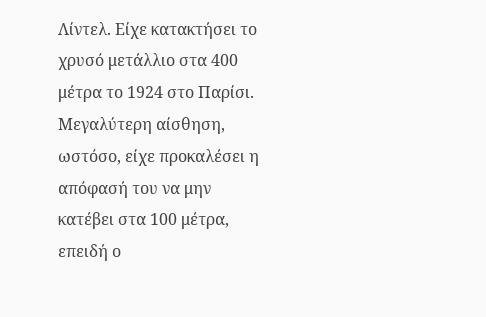Λίντελ. Είχε κατακτήσει το χρυσό μετάλλιο στα 400 μέτρα το 1924 στο Παρίσι. Μεγαλύτερη αίσθηση, ωστόσο, είχε προκαλέσει η απόφασή του να μην κατέβει στα 100 μέτρα, επειδή ο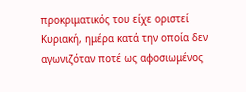προκριματικός του είχε οριστεί Κυριακή, ημέρα κατά την οποία δεν αγωνιζόταν ποτέ ως αφοσιωμένος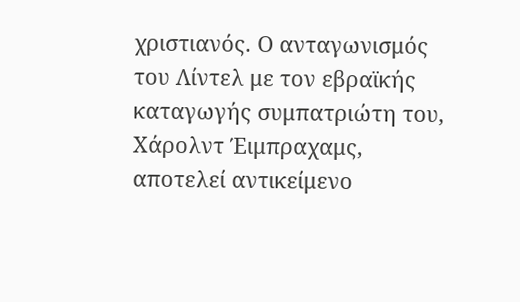χριστιανός. Ο ανταγωνισμός του Λίντελ με τον εβραϊκής καταγωγής συμπατριώτη του, Χάρολντ Έιμπραχαμς, αποτελεί αντικείμενο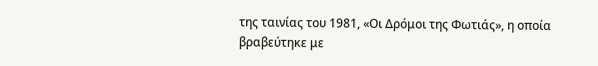της ταινίας του 1981, «Οι Δρόμοι της Φωτιάς», η οποία βραβεύτηκε με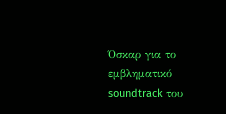Όσκαρ για το εμβληματικό soundtrack του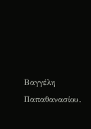Βαγγέλη Παπαθανασίου.